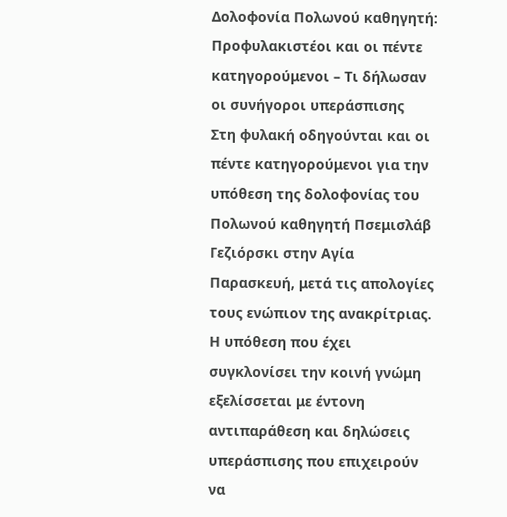Δολοφονία Πολωνού καθηγητή: Προφυλακιστέοι και οι πέντε κατηγορούμενοι – Τι δήλωσαν οι συνήγοροι υπεράσπισης
Στη φυλακή οδηγούνται και οι πέντε κατηγορούμενοι για την υπόθεση της δολοφονίας του Πολωνού καθηγητή Πσεμισλάβ Γεζιόρσκι στην Αγία Παρασκευή, μετά τις απολογίες τους ενώπιον της ανακρίτριας. Η υπόθεση που έχει συγκλονίσει την κοινή γνώμη εξελίσσεται με έντονη αντιπαράθεση και δηλώσεις υπεράσπισης που επιχειρούν να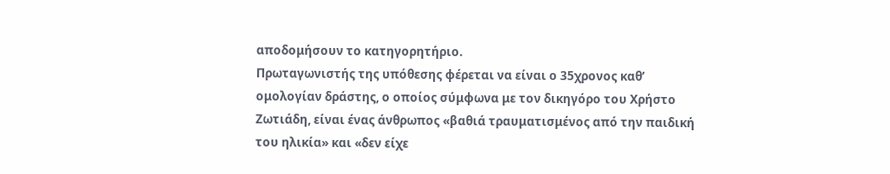αποδομήσουν το κατηγορητήριο.
Πρωταγωνιστής της υπόθεσης φέρεται να είναι ο 35χρονος καθ’ ομολογίαν δράστης, ο οποίος σύμφωνα με τον δικηγόρο του Χρήστο Ζωτιάδη, είναι ένας άνθρωπος «βαθιά τραυματισμένος από την παιδική του ηλικία» και «δεν είχε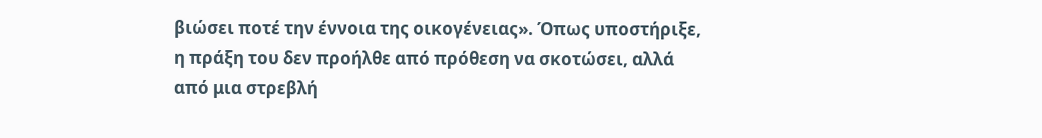βιώσει ποτέ την έννοια της οικογένειας». Όπως υποστήριξε, η πράξη του δεν προήλθε από πρόθεση να σκοτώσει, αλλά από μια στρεβλή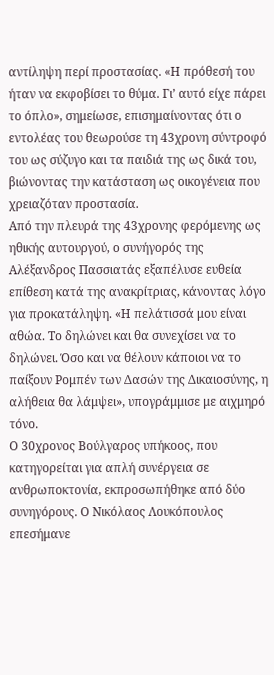αντίληψη περί προστασίας. «Η πρόθεσή του ήταν να εκφοβίσει το θύμα. Γι’ αυτό είχε πάρει το όπλο», σημείωσε, επισημαίνοντας ότι ο εντολέας του θεωρούσε τη 43χρονη σύντροφό του ως σύζυγο και τα παιδιά της ως δικά του, βιώνοντας την κατάσταση ως οικογένεια που χρειαζόταν προστασία.
Από την πλευρά της 43χρονης φερόμενης ως ηθικής αυτουργού, ο συνήγορός της Αλέξανδρος Πασσιατάς εξαπέλυσε ευθεία επίθεση κατά της ανακρίτριας, κάνοντας λόγο για προκατάληψη. «Η πελάτισσά μου είναι αθώα. Το δηλώνει και θα συνεχίσει να το δηλώνει. Όσο και να θέλουν κάποιοι να το παίξουν Ρομπέν των Δασών της Δικαιοσύνης, η αλήθεια θα λάμψει», υπογράμμισε με αιχμηρό τόνο.
Ο 30χρονος Βούλγαρος υπήκοος, που κατηγορείται για απλή συνέργεια σε ανθρωποκτονία, εκπροσωπήθηκε από δύο συνηγόρους. Ο Νικόλαος Λουκόπουλος επεσήμανε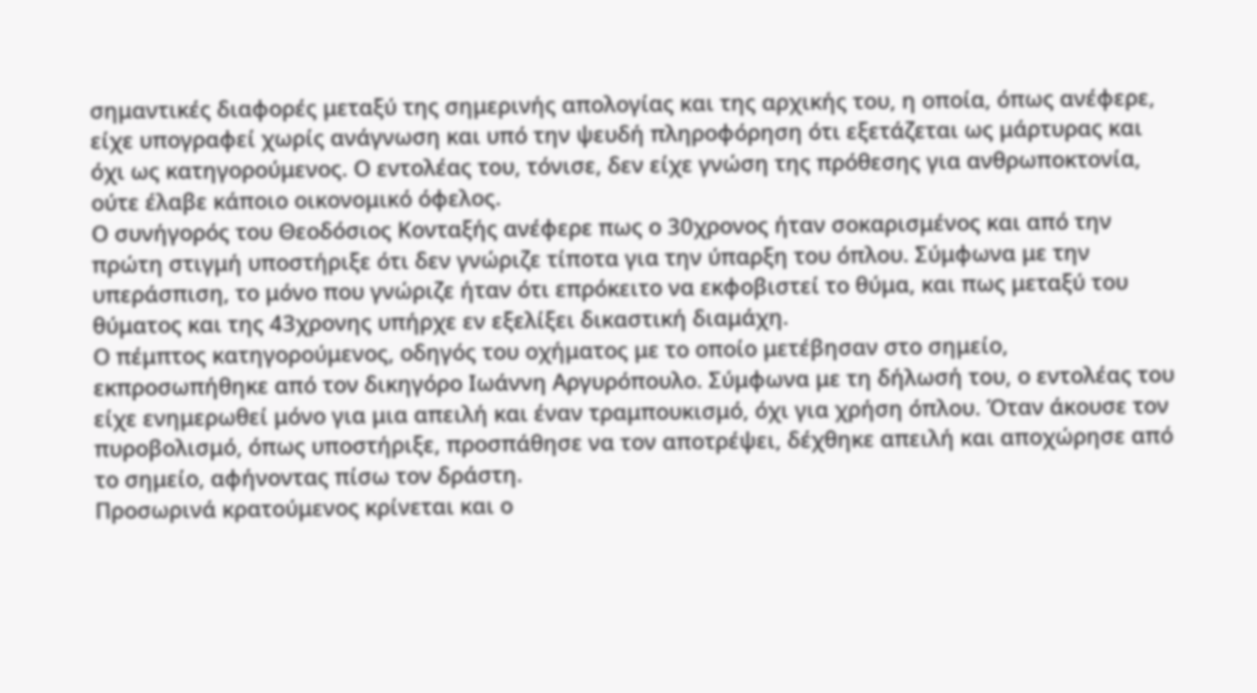σημαντικές διαφορές μεταξύ της σημερινής απολογίας και της αρχικής του, η οποία, όπως ανέφερε, είχε υπογραφεί χωρίς ανάγνωση και υπό την ψευδή πληροφόρηση ότι εξετάζεται ως μάρτυρας και όχι ως κατηγορούμενος. Ο εντολέας του, τόνισε, δεν είχε γνώση της πρόθεσης για ανθρωποκτονία, ούτε έλαβε κάποιο οικονομικό όφελος.
Ο συνήγορός του Θεοδόσιος Κονταξής ανέφερε πως ο 30χρονος ήταν σοκαρισμένος και από την πρώτη στιγμή υποστήριξε ότι δεν γνώριζε τίποτα για την ύπαρξη του όπλου. Σύμφωνα με την υπεράσπιση, το μόνο που γνώριζε ήταν ότι επρόκειτο να εκφοβιστεί το θύμα, και πως μεταξύ του θύματος και της 43χρονης υπήρχε εν εξελίξει δικαστική διαμάχη.
Ο πέμπτος κατηγορούμενος, οδηγός του οχήματος με το οποίο μετέβησαν στο σημείο, εκπροσωπήθηκε από τον δικηγόρο Ιωάννη Αργυρόπουλο. Σύμφωνα με τη δήλωσή του, ο εντολέας του είχε ενημερωθεί μόνο για μια απειλή και έναν τραμπουκισμό, όχι για χρήση όπλου. Όταν άκουσε τον πυροβολισμό, όπως υποστήριξε, προσπάθησε να τον αποτρέψει, δέχθηκε απειλή και αποχώρησε από το σημείο, αφήνοντας πίσω τον δράστη.
Προσωρινά κρατούμενος κρίνεται και ο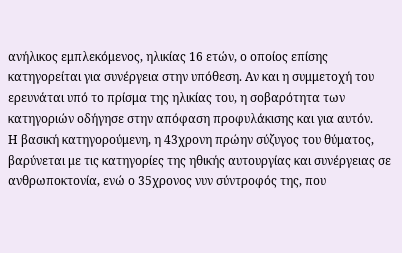ανήλικος εμπλεκόμενος, ηλικίας 16 ετών, ο οποίος επίσης κατηγορείται για συνέργεια στην υπόθεση. Αν και η συμμετοχή του ερευνάται υπό το πρίσμα της ηλικίας του, η σοβαρότητα των κατηγοριών οδήγησε στην απόφαση προφυλάκισης και για αυτόν.
Η βασική κατηγορούμενη, η 43χρονη πρώην σύζυγος του θύματος, βαρύνεται με τις κατηγορίες της ηθικής αυτουργίας και συνέργειας σε ανθρωποκτονία, ενώ ο 35χρονος νυν σύντροφός της, που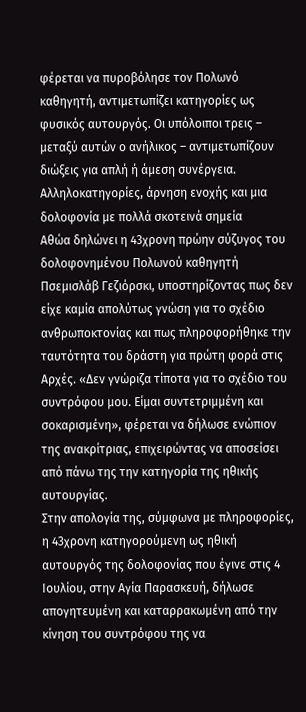φέρεται να πυροβόλησε τον Πολωνό καθηγητή, αντιμετωπίζει κατηγορίες ως φυσικός αυτουργός. Οι υπόλοιποι τρεις – μεταξύ αυτών ο ανήλικος – αντιμετωπίζουν διώξεις για απλή ή άμεση συνέργεια.
Αλληλοκατηγορίες, άρνηση ενοχής και μια δολοφονία με πολλά σκοτεινά σημεία
Αθώα δηλώνει η 43χρονη πρώην σύζυγος του δολοφονημένου Πολωνού καθηγητή Πσεμισλάβ Γεζιόρσκι, υποστηρίζοντας πως δεν είχε καμία απολύτως γνώση για το σχέδιο ανθρωποκτονίας και πως πληροφορήθηκε την ταυτότητα του δράστη για πρώτη φορά στις Αρχές. «Δεν γνώριζα τίποτα για το σχέδιο του συντρόφου μου. Είμαι συντετριμμένη και σοκαρισμένη», φέρεται να δήλωσε ενώπιον της ανακρίτριας, επιχειρώντας να αποσείσει από πάνω της την κατηγορία της ηθικής αυτουργίας.
Στην απολογία της, σύμφωνα με πληροφορίες, η 43χρονη κατηγορούμενη ως ηθική αυτουργός της δολοφονίας που έγινε στις 4 Ιουλίου, στην Αγία Παρασκευή, δήλωσε απογητευμένη και καταρρακωμένη από την κίνηση του συντρόφου της να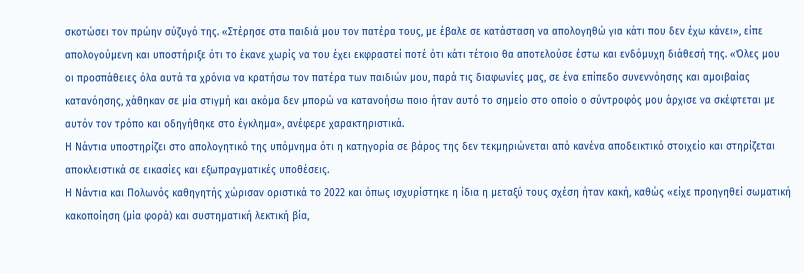σκοτώσει τον πρώην σύζυγό της. «Στέρησε στα παιδιά μου τον πατέρα τους, με έβαλε σε κατάσταση να απολογηθώ για κάτι που δεν έχω κάνει», είπε απολογούμενη και υποστήριξε ότι το έκανε χωρίς να του έχει εκφραστεί ποτέ ότι κάτι τέτοιο θα αποτελούσε έστω και ενδόμυχη διάθεσή της. «Όλες μου οι προσπάθειες όλα αυτά τα χρόνια να κρατήσω τον πατέρα των παιδιών μου, παρά τις διαφωνίες μας, σε ένα επίπεδο συνεννόησης και αμοιβαίας κατανόησης, χάθηκαν σε μία στιγμή και ακόμα δεν μπορώ να κατανοήσω ποιο ήταν αυτό το σημείο στο οποίο ο σύντροφός μου άρχισε να σκέφτεται με αυτόν τον τρόπο και οδηγήθηκε στο έγκλημα», ανέφερε χαρακτηριστικά.
Η Νάντια υποστηρίζει στο απολογητικό της υπόμνημα ότι η κατηγορία σε βάρος της δεν τεκμηριώνεται από κανένα αποδεικτικό στοιχείο και στηρίζεται αποκλειστικά σε εικασίες και εξωπραγματικές υποθέσεις.
Η Νάντια και Πολωνός καθηγητής χώρισαν οριστικά το 2022 και όπως ισχυρίστηκε η ίδια η μεταξύ τους σχέση ήταν κακή, καθώς «είχε προηγηθεί σωματική κακοποίηση (μία φορά) και συστηματική λεκτική βία,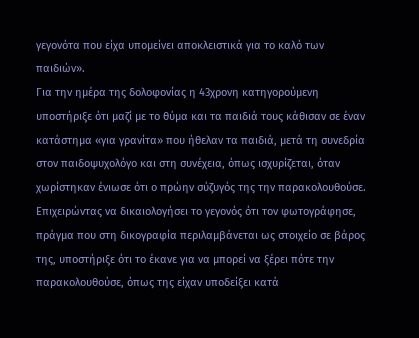γεγονότα που είχα υπομείνει αποκλειστικά για το καλό των παιδιών».
Για την ημέρα της δολοφονίας η 43χρονη κατηγορούμενη υποστήριξε ότι μαζί με το θύμα και τα παιδιά τους κάθισαν σε έναν κατάστημα «για γρανίτα» που ήθελαν τα παιδιά, μετά τη συνεδρία στον παιδοψυχολόγο και στη συνέχεια, όπως ισχυρίζεται, όταν χωρίστηκαν ένιωσε ότι ο πρώην σύζυγός της την παρακολουθούσε. Επιχειρώντας να δικαιολογήσει το γεγονός ότι τον φωτογράφησε, πράγμα που στη δικογραφία περιλαμβάνεται ως στοιχείο σε βάρος της, υποστήριξε ότι το έκανε για να μπορεί να ξέρει πότε την παρακολουθούσε, όπως της είχαν υποδείξει κατά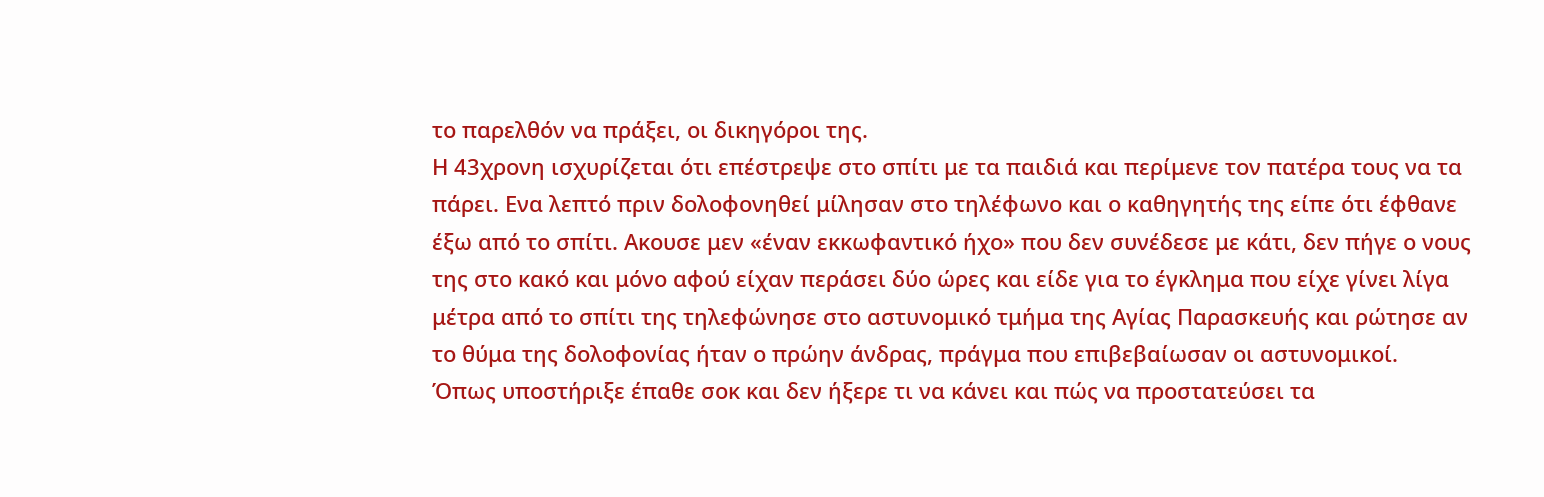το παρελθόν να πράξει, οι δικηγόροι της.
Η 43χρονη ισχυρίζεται ότι επέστρεψε στο σπίτι με τα παιδιά και περίμενε τον πατέρα τους να τα πάρει. Ενα λεπτό πριν δολοφονηθεί μίλησαν στο τηλέφωνο και ο καθηγητής της είπε ότι έφθανε έξω από το σπίτι. Ακουσε μεν «έναν εκκωφαντικό ήχο» που δεν συνέδεσε με κάτι, δεν πήγε ο νους της στο κακό και μόνο αφού είχαν περάσει δύο ώρες και είδε για το έγκλημα που είχε γίνει λίγα μέτρα από το σπίτι της τηλεφώνησε στο αστυνομικό τμήμα της Αγίας Παρασκευής και ρώτησε αν το θύμα της δολοφονίας ήταν ο πρώην άνδρας, πράγμα που επιβεβαίωσαν οι αστυνομικοί.
Όπως υποστήριξε έπαθε σοκ και δεν ήξερε τι να κάνει και πώς να προστατεύσει τα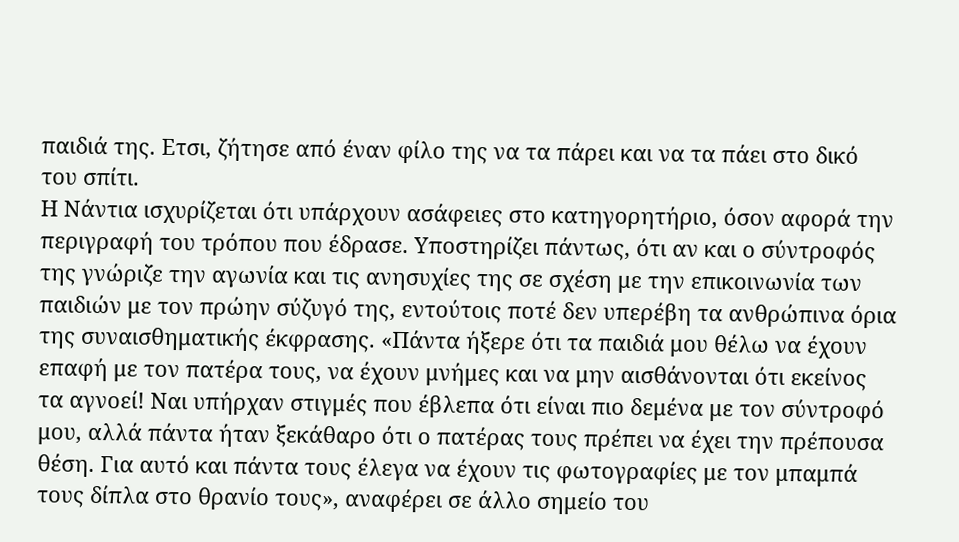παιδιά της. Ετσι, ζήτησε από έναν φίλο της να τα πάρει και να τα πάει στο δικό του σπίτι.
Η Νάντια ισχυρίζεται ότι υπάρχουν ασάφειες στο κατηγορητήριο, όσον αφορά την περιγραφή του τρόπου που έδρασε. Υποστηρίζει πάντως, ότι αν και ο σύντροφός της γνώριζε την αγωνία και τις ανησυχίες της σε σχέση με την επικοινωνία των παιδιών με τον πρώην σύζυγό της, εντούτοις ποτέ δεν υπερέβη τα ανθρώπινα όρια της συναισθηματικής έκφρασης. «Πάντα ήξερε ότι τα παιδιά μου θέλω να έχουν επαφή με τον πατέρα τους, να έχουν μνήμες και να μην αισθάνονται ότι εκείνος τα αγνοεί! Ναι υπήρχαν στιγμές που έβλεπα ότι είναι πιο δεμένα με τον σύντροφό μου, αλλά πάντα ήταν ξεκάθαρο ότι ο πατέρας τους πρέπει να έχει την πρέπουσα θέση. Για αυτό και πάντα τους έλεγα να έχουν τις φωτογραφίες με τον μπαμπά τους δίπλα στο θρανίο τους», αναφέρει σε άλλο σημείο του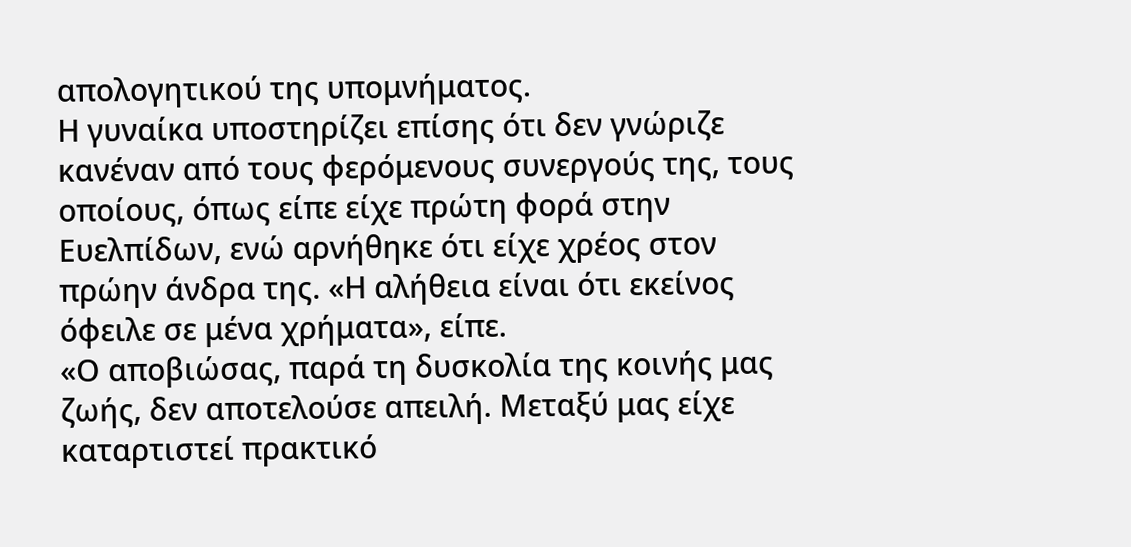απολογητικού της υπομνήματος.
Η γυναίκα υποστηρίζει επίσης ότι δεν γνώριζε κανέναν από τους φερόμενους συνεργούς της, τους οποίους, όπως είπε είχε πρώτη φορά στην Ευελπίδων, ενώ αρνήθηκε ότι είχε χρέος στον πρώην άνδρα της. «Η αλήθεια είναι ότι εκείνος όφειλε σε μένα χρήματα», είπε.
«Ο αποβιώσας, παρά τη δυσκολία της κοινής μας ζωής, δεν αποτελούσε απειλή. Μεταξύ μας είχε καταρτιστεί πρακτικό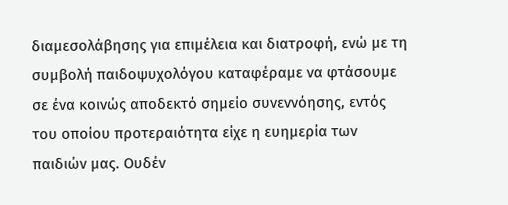διαμεσολάβησης για επιμέλεια και διατροφή, ενώ με τη συμβολή παιδοψυχολόγου καταφέραμε να φτάσουμε σε ένα κοινώς αποδεκτό σημείο συνεννόησης, εντός του οποίου προτεραιότητα είχε η ευημερία των παιδιών μας. Ουδέν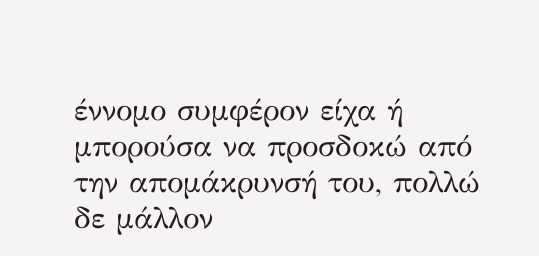έννομο συμφέρον είχα ή μπορούσα να προσδοκώ από την απομάκρυνσή του, πολλώ δε μάλλον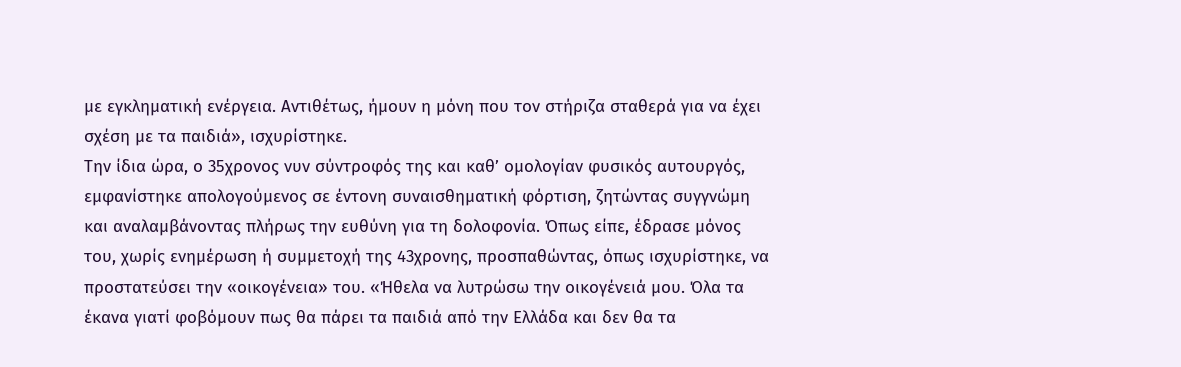με εγκληματική ενέργεια. Αντιθέτως, ήμουν η μόνη που τον στήριζα σταθερά για να έχει σχέση με τα παιδιά», ισχυρίστηκε.
Την ίδια ώρα, ο 35χρονος νυν σύντροφός της και καθ’ ομολογίαν φυσικός αυτουργός, εμφανίστηκε απολογούμενος σε έντονη συναισθηματική φόρτιση, ζητώντας συγγνώμη και αναλαμβάνοντας πλήρως την ευθύνη για τη δολοφονία. Όπως είπε, έδρασε μόνος του, χωρίς ενημέρωση ή συμμετοχή της 43χρονης, προσπαθώντας, όπως ισχυρίστηκε, να προστατεύσει την «οικογένεια» του. «Ήθελα να λυτρώσω την οικογένειά μου. Όλα τα έκανα γιατί φοβόμουν πως θα πάρει τα παιδιά από την Ελλάδα και δεν θα τα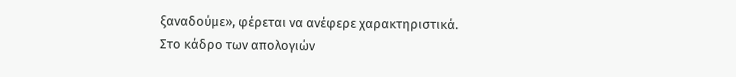ξαναδούμε», φέρεται να ανέφερε χαρακτηριστικά.
Στο κάδρο των απολογιών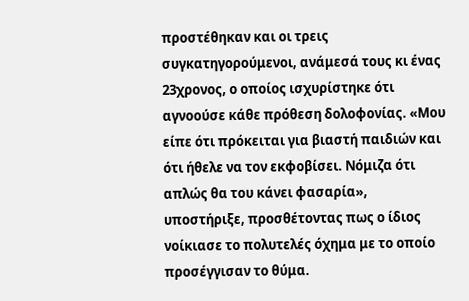προστέθηκαν και οι τρεις συγκατηγορούμενοι, ανάμεσά τους κι ένας 23χρονος, ο οποίος ισχυρίστηκε ότι αγνοούσε κάθε πρόθεση δολοφονίας. «Μου είπε ότι πρόκειται για βιαστή παιδιών και ότι ήθελε να τον εκφοβίσει. Νόμιζα ότι απλώς θα του κάνει φασαρία», υποστήριξε, προσθέτοντας πως ο ίδιος νοίκιασε το πολυτελές όχημα με το οποίο προσέγγισαν το θύμα.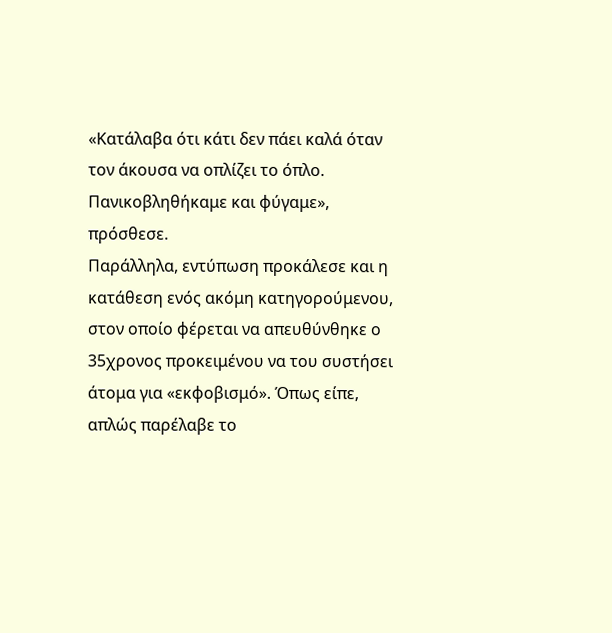«Κατάλαβα ότι κάτι δεν πάει καλά όταν τον άκουσα να οπλίζει το όπλο. Πανικοβληθήκαμε και φύγαμε», πρόσθεσε.
Παράλληλα, εντύπωση προκάλεσε και η κατάθεση ενός ακόμη κατηγορούμενου, στον οποίο φέρεται να απευθύνθηκε ο 35χρονος προκειμένου να του συστήσει άτομα για «εκφοβισμό». Όπως είπε, απλώς παρέλαβε το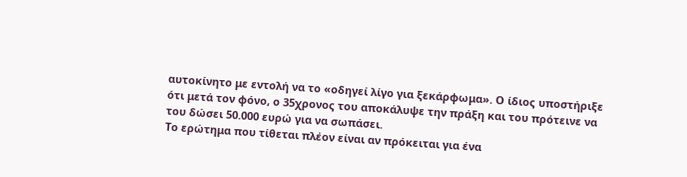αυτοκίνητο με εντολή να το «οδηγεί λίγο για ξεκάρφωμα». Ο ίδιος υποστήριξε ότι μετά τον φόνο, ο 35χρονος του αποκάλυψε την πράξη και του πρότεινε να του δώσει 50.000 ευρώ για να σωπάσει.
Το ερώτημα που τίθεται πλέον είναι αν πρόκειται για ένα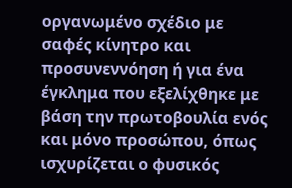οργανωμένο σχέδιο με σαφές κίνητρο και προσυνεννόηση ή για ένα έγκλημα που εξελίχθηκε με βάση την πρωτοβουλία ενός και μόνο προσώπου, όπως ισχυρίζεται ο φυσικός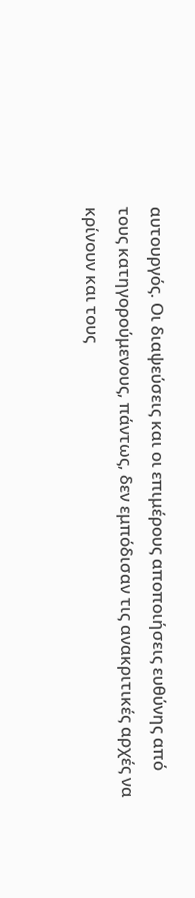αυτουργός. Οι διαψεύσεις και οι επιμέρους αποποιήσεις ευθύνης από τους κατηγορούμενους, πάντως, δεν εμπόδισαν τις ανακριτικές αρχές να κρίνουν και τους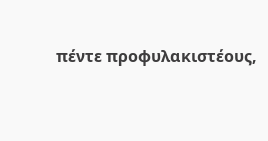πέντε προφυλακιστέους,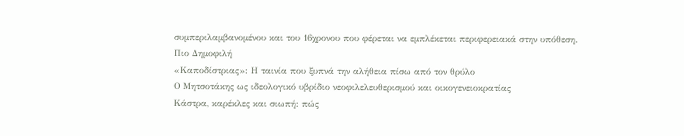συμπεριλαμβανομένου και του 16χρονου που φέρεται να εμπλέκεται περιφερειακά στην υπόθεση.
Πιο Δημοφιλή
«Καποδίστριας»: Η ταινία που ξυπνά την αλήθεια πίσω από τον θρύλο
Ο Μητσοτάκης ως ιδεολογικό υβρίδιο νεοφιλελευθερισμού και οικογενειοκρατίας
Κάστρα, καρέκλες και σιωπή: πώς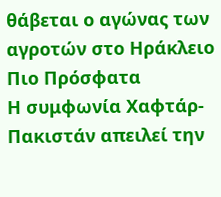θάβεται ο αγώνας των αγροτών στο Ηράκλειο
Πιο Πρόσφατα
Η συμφωνία Χαφτάρ-Πακιστάν απειλεί την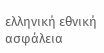ελληνική εθνική ασφάλεια